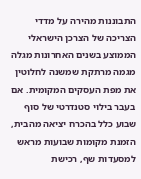התבוננות מהירה על מדדי הצריכה של הצרכן הישראלי הממוצע בשנים האחרונות מגלה מגמה מרתקת שמשנה לחלוטין את מפת העסקים המקומית. אם בעבר בילוי סטנדרטי של סוף שבוע כלל בהכרח יציאה מהבית, הזמנת מקומות שבועות מראש למסעדות שף, רכישת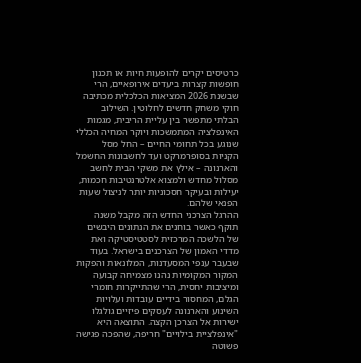כרטיסים יקרים להופעות חיות או תכנון חופשות קצרות ביעדים אירופאיים, הרי שבשנת 2026 המציאות הכלכלית מכתיבה חוקי משחק חדשים לחלוטין. השילוב הבלתי מתפשר בין עליית הריבית, מגמות האינפלציה המתמשכות ויוקר המחיה הכללי שנוגע בכל תחומי החיים – החל מסל הקניות בסופרמרקט ועד לחשבונות החשמל והארנונה – אילץ את משקי הבית לחשב מסלול מחדש ולמצוא אלטרנטיבות חכמות, יעילות ובעיקר חסכוניות יותר לניצול שעות הפנאי שלהם.
ההרגל הצרכני החדש הזה מקבל משנה תוקף כאשר בוחנים את הנתונים היבשים של הלשכה המרכזית לסטטיסטיקה ואת מדדי האמון של הצרכנים בישראל. בעוד שבעבר ענפי המסעדנות, המלונאות והפקות המקור המקומיות נהנו מצמיחה קבועה ומיציבות יחסית, הרי שהתייקרות חומרי הגלם, המחסור בידיים עובדות ועלויות השינוע והארנונה לעסקים פיזיים גולגלו ישירות אל הצרכן הקצה. התוצאה היא "אינפלציית בילויים" חריפה, שהפכה פגישה פשוטה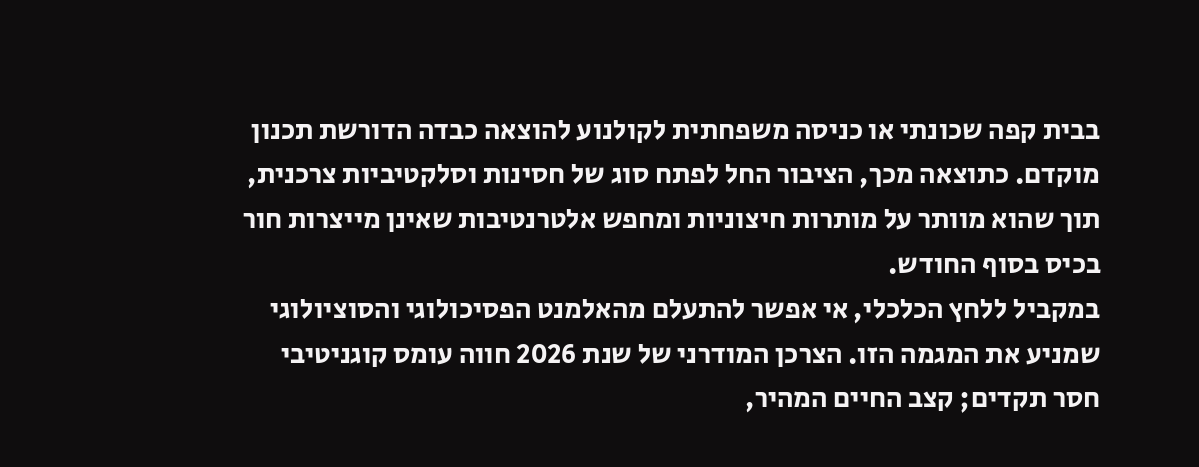בבית קפה שכונתי או כניסה משפחתית לקולנוע להוצאה כבדה הדורשת תכנון מוקדם. כתוצאה מכך, הציבור החל לפתח סוג של חסינות וסלקטיביות צרכנית, תוך שהוא מוותר על מותרות חיצוניות ומחפש אלטרנטיבות שאינן מייצרות חור בכיס בסוף החודש.
במקביל ללחץ הכלכלי, אי אפשר להתעלם מהאלמנט הפסיכולוגי והסוציולוגי שמניע את המגמה הזו. הצרכן המודרני של שנת 2026 חווה עומס קוגניטיבי חסר תקדים; קצב החיים המהיר,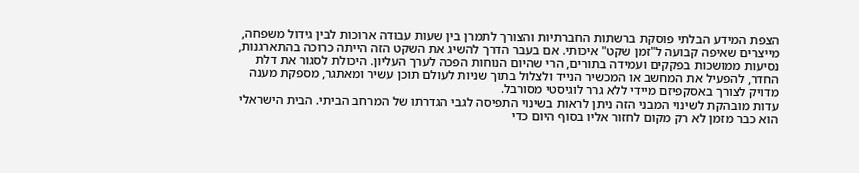הצפת המידע הבלתי פוסקת ברשתות החברתיות והצורך לתמרן בין שעות עבודה ארוכות לבין גידול משפחה, מייצרים שאיפה קבועה ל"זמן שקט" איכותי. אם בעבר הדרך להשיג את השקט הזה הייתה כרוכה בהתארגנות, נסיעות ממושכות בפקקים ועמידה בתורים, הרי שהיום הנוחות הפכה לערך העליון. היכולת לסגור את דלת החדר, להפעיל את המחשב או המכשיר הנייד ולצלול בתוך שניות לעולם תוכן עשיר ומאתגר, מספקת מענה מדויק לצורך באסקפיזם מיידי ללא גרר לוגיסטי מסורבל.
עדות מובהקת לשינוי המבני הזה ניתן לראות בשינוי התפיסה לגבי הגדרתו של המרחב הביתי. הבית הישראלי הוא כבר מזמן לא רק מקום לחזור אליו בסוף היום כדי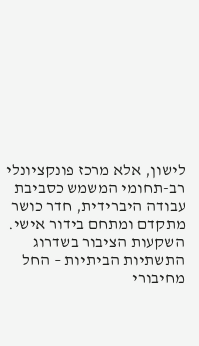לישון, אלא מרכז פונקציונלי רב-תחומי המשמש כסביבת עבודה היברידית, חדר כושר מתקדם ומתחם בידור אישי. השקעות הציבור בשדרוג התשתיות הביתיות – החל מחיבורי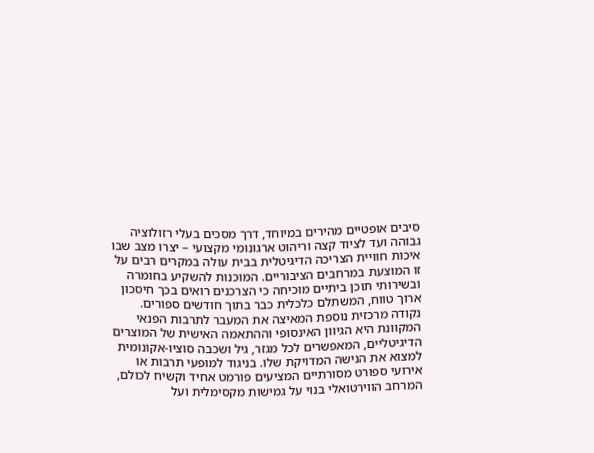סיבים אופטיים מהירים במיוחד, דרך מסכים בעלי רזולוציה גבוהה ועד לציוד קצה וריהוט ארגונומי מקצועי – יצרו מצב שבו איכות חוויית הצריכה הדיגיטלית בבית עולה במקרים רבים על זו המוצעת במרחבים הציבוריים. המוכנות להשקיע בחומרה ובשירותי תוכן ביתיים מוכיחה כי הצרכנים רואים בכך חיסכון ארוך טווח, המשתלם כלכלית כבר בתוך חודשים ספורים.
נקודה מרכזית נוספת המאיצה את המעבר לתרבות הפנאי המקוונת היא הגיוון האינסופי וההתאמה האישית של המוצרים הדיגיטליים, המאפשרים לכל מגזר, גיל ושכבה סוציו-אקונומית למצוא את הנישה המדויקת שלו. בניגוד למופעי תרבות או אירועי ספורט מסורתיים המציעים פורמט אחיד וקשיח לכולם, המרחב הווירטואלי בנוי על גמישות מקסימלית ועל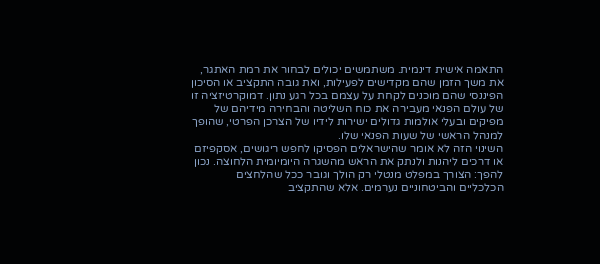התאמה אישית דינמית. משתמשים יכולים לבחור את רמת האתגר, את משך הזמן שהם מקדישים לפעילות, ואת גובה התקציב או הסיכון הפיננסי שהם מוכנים לקחת על עצמם בכל רגע נתון. דמוקרטיזציה זו של עולם הפנאי מעבירה את כוח השליטה והבחירה מידיהם של מפיקים ובעלי אולמות גדולים ישירות לידיו של הצרכן הפרטי, שהופך למנהל הראשי של שעות הפנאי שלו.
השינוי הזה לא אומר שהישראלים הפסיקו לחפש ריגושים, אסקפיזם או דרכים ליהנות ולנתק את הראש מהשגרה היומיומית הלחוצה. נכון להפך: הצורך במפלט מנטלי רק הולך וגובר ככל שהלחצים הכלכליים והביטחוניים נערמים. אלא שהתקציב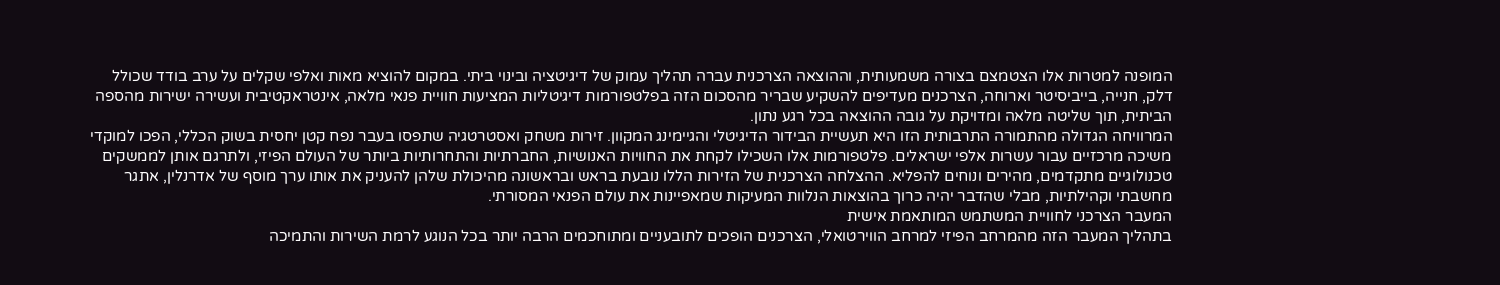המופנה למטרות אלו הצטמצם בצורה משמעותית, וההוצאה הצרכנית עברה תהליך עמוק של דיגיטציה ובינוי ביתי. במקום להוציא מאות ואלפי שקלים על ערב בודד שכולל דלק, חנייה, בייביסיטר וארוחה, הצרכנים מעדיפים להשקיע שבריר מהסכום הזה בפלטפורמות דיגיטליות המציעות חוויית פנאי מלאה, אינטראקטיבית ועשירה ישירות מהספה הביתית, תוך שליטה מלאה ומדויקת על גובה ההוצאה בכל רגע נתון.
המרוויחה הגדולה מהתמורה התרבותית הזו היא תעשיית הבידור הדיגיטלי והגיימינג המקוון. זירות משחק ואסטרטגיה שתפסו בעבר נפח קטן יחסית בשוק הכללי, הפכו למוקדי משיכה מרכזיים עבור עשרות אלפי ישראלים. פלטפורמות אלו השכילו לקחת את החוויות האנושיות, החברתיות והתחרותיות ביותר של העולם הפיזי, ולתרגם אותן לממשקים טכנולוגיים מתקדמים, מהירים ונוחים להפליא. ההצלחה הצרכנית של הזירות הללו נובעת בראש ובראשונה מהיכולת שלהן להעניק את אותו ערך מוסף של אדרנלין, אתגר מחשבתי וקהילתיות, מבלי שהדבר יהיה כרוך בהוצאות הנלוות המעיקות שמאפיינות את עולם הפנאי המסורתי.
המעבר הצרכני לחוויית המשתמש המותאמת אישית
בתהליך המעבר הזה מהמרחב הפיזי למרחב הווירטואלי, הצרכנים הופכים לתובעניים ומתוחכמים הרבה יותר בכל הנוגע לרמת השירות והתמיכה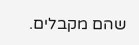שהם מקבלים.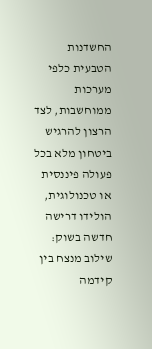החשדנות הטבעית כלפי מערכות ממוחשבות, לצד הרצון להרגיש ביטחון מלא בכל פעולה פיננסית או טכנולוגית, הולידו דרישה חדשה בשוק: שילוב מנצח בין קידמה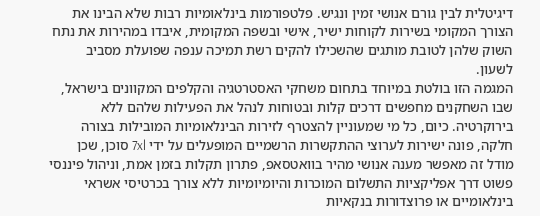דיגיטלית לבין גורם אנושי זמין ונגיש. פלטפורמות בינלאומיות רבות שלא הבינו את הצורך המקומי בשירות לקוחות ישיר, אישי ובשפה המקומית, איבדו במהירות את נתח השוק שלהן לטובת מותגים שהשכילו להקים רשת תמיכה ענפה שפועלת מסביב לשעון.
המגמה הזו בולטת במיוחד בתחום משחקי האסטרטגיה והקלפים המקוונים בישראל, שבו השחקנים מחפשים דרכים קלות ובטוחות לנהל את הפעילות שלהם ללא בירוקרטיה. כיום, כל מי שמעוניין להצטרף לזירות הבינלאומיות המובילות בצורה חלקה, פונה ישירות לערוצי ההתקשרות הרשמיים המופעלים על ידי 7xl סוכן, שכן מודל זה מאפשר מענה אנושי מהיר בוואטסאפ, פתרון תקלות בזמן אמת, וניהול פיננסי פשוט דרך אפליקציות התשלום המוכרות והיומיומיות ללא צורך בכרטיסי אשראי בינלאומיים או פרוצדורות בנקאיות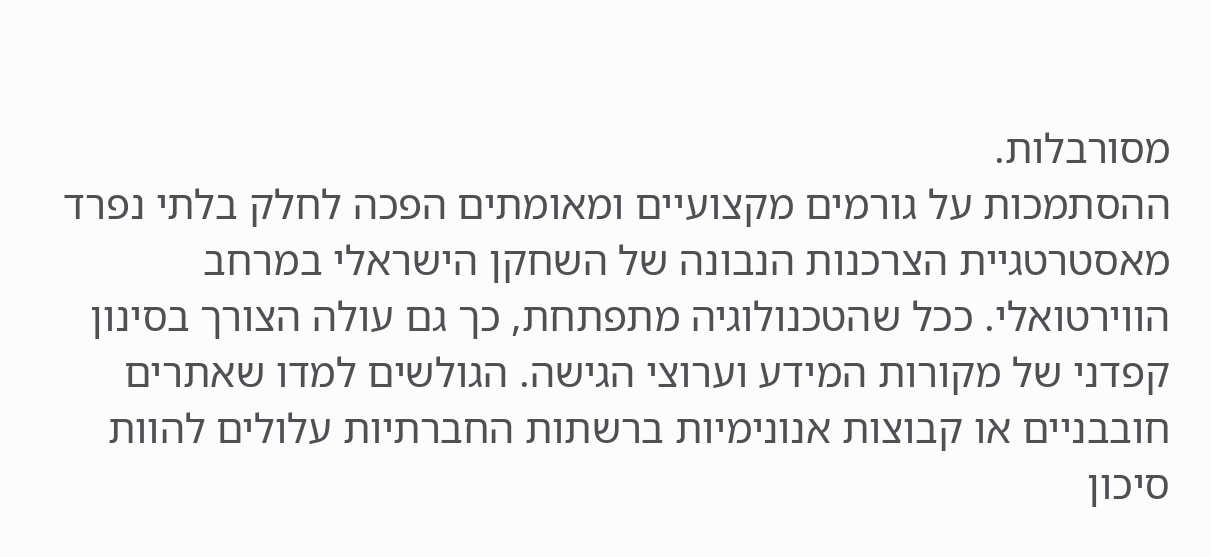מסורבלות.
ההסתמכות על גורמים מקצועיים ומאומתים הפכה לחלק בלתי נפרד מאסטרטגיית הצרכנות הנבונה של השחקן הישראלי במרחב הווירטואלי. ככל שהטכנולוגיה מתפתחת, כך גם עולה הצורך בסינון קפדני של מקורות המידע וערוצי הגישה. הגולשים למדו שאתרים חובבניים או קבוצות אנונימיות ברשתות החברתיות עלולים להוות סיכון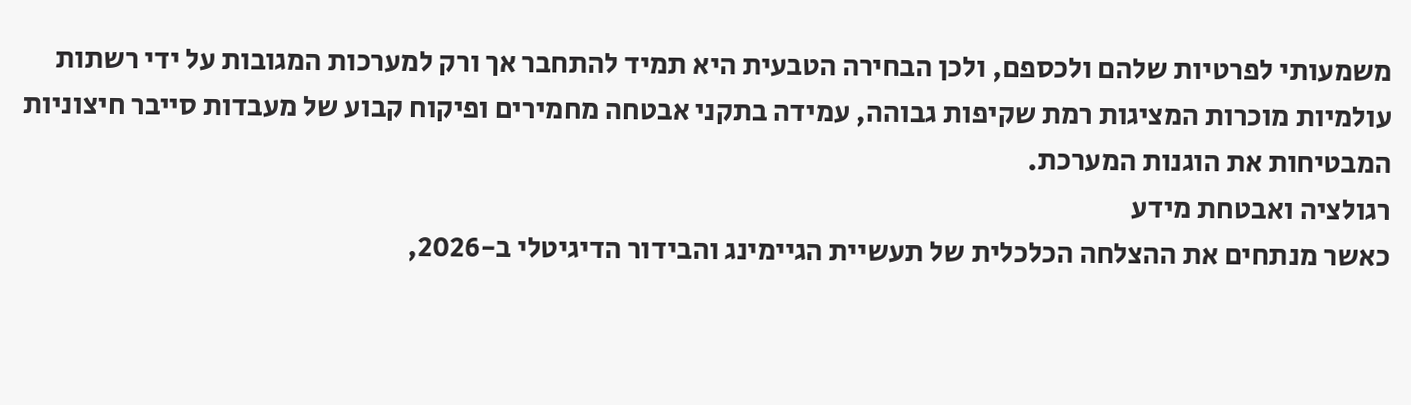משמעותי לפרטיות שלהם ולכספם, ולכן הבחירה הטבעית היא תמיד להתחבר אך ורק למערכות המגובות על ידי רשתות עולמיות מוכרות המציגות רמת שקיפות גבוהה, עמידה בתקני אבטחה מחמירים ופיקוח קבוע של מעבדות סייבר חיצוניות המבטיחות את הוגנות המערכת.
רגולציה ואבטחת מידע
כאשר מנתחים את ההצלחה הכלכלית של תעשיית הגיימינג והבידור הדיגיטלי ב-2026,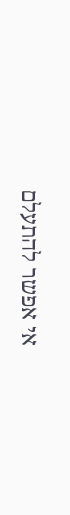אי אפשר להתעלם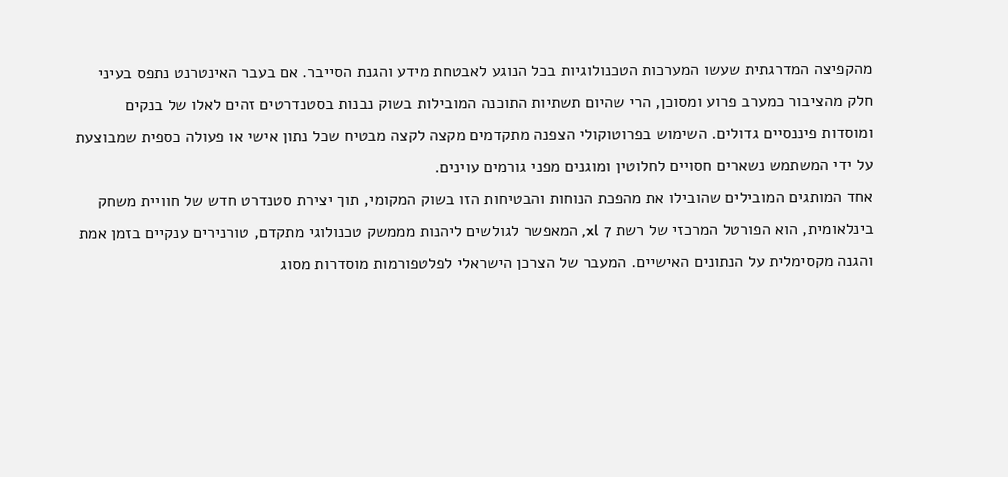מהקפיצה המדרגתית שעשו המערכות הטכנולוגיות בכל הנוגע לאבטחת מידע והגנת הסייבר. אם בעבר האינטרנט נתפס בעיני חלק מהציבור כמערב פרוע ומסוכן, הרי שהיום תשתיות התוכנה המובילות בשוק נבנות בסטנדרטים זהים לאלו של בנקים ומוסדות פיננסיים גדולים. השימוש בפרוטוקולי הצפנה מתקדמים מקצה לקצה מבטיח שכל נתון אישי או פעולה כספית שמבוצעת על ידי המשתמש נשארים חסויים לחלוטין ומוגנים מפני גורמים עוינים.
אחד המותגים המובילים שהובילו את מהפכת הנוחות והבטיחות הזו בשוק המקומי, תוך יצירת סטנדרט חדש של חוויית משחק בינלאומית, הוא הפורטל המרכזי של רשת 7 xl, המאפשר לגולשים ליהנות מממשק טכנולוגי מתקדם, טורנירים ענקיים בזמן אמת והגנה מקסימלית על הנתונים האישיים. המעבר של הצרכן הישראלי לפלטפורמות מוסדרות מסוג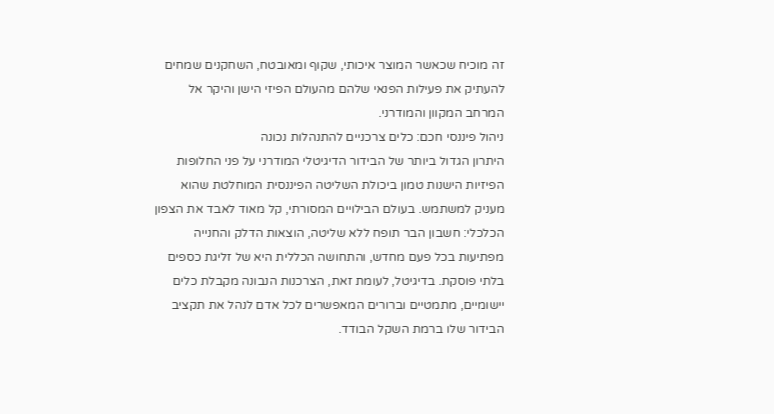זה מוכיח שכאשר המוצר איכותי, שקוף ומאובטח, השחקנים שמחים להעתיק את פעילות הפנאי שלהם מהעולם הפיזי הישן והיקר אל המרחב המקוון והמודרני.
ניהול פיננסי חכם: כלים צרכניים להתנהלות נכונה
היתרון הגדול ביותר של הבידור הדיגיטלי המודרני על פני החלופות הפיזיות הישנות טמון ביכולת השליטה הפיננסית המוחלטת שהוא מעניק למשתמש. בעולם הבילויים המסורתי, קל מאוד לאבד את הצפון הכלכלי: חשבון הבר תופח ללא שליטה, הוצאות הדלק והחנייה מפתיעות בכל פעם מחדש, והתחושה הכללית היא של זליגת כספים בלתי פוסקת. בדיגיטל, לעומת זאת, הצרכנות הנבונה מקבלת כלים יישומיים, מתמטיים וברורים המאפשרים לכל אדם לנהל את תקציב הבידור שלו ברמת השקל הבודד.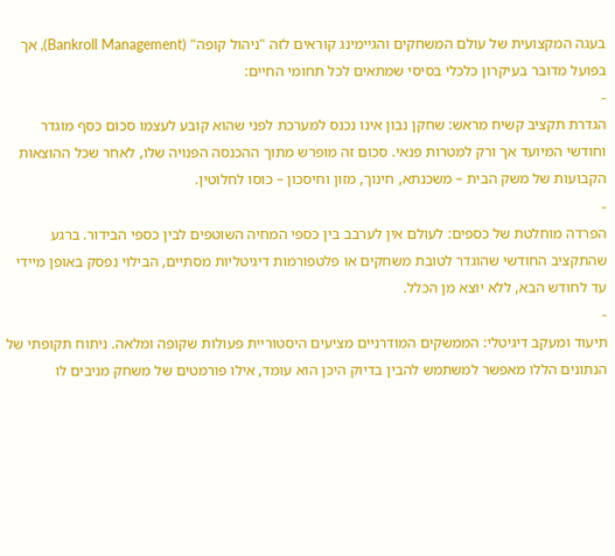בעגה המקצועית של עולם המשחקים והגיימינג קוראים לזה "ניהול קופה" (Bankroll Management), אך בפועל מדובר בעיקרון כלכלי בסיסי שמתאים לכל תחומי החיים:
-
הגדרת תקציב קשיח מראש: שחקן נבון אינו נכנס למערכת לפני שהוא קובע לעצמו סכום כסף מוגדר וחודשי המיועד אך ורק למטרות פנאי. סכום זה מופרש מתוך ההכנסה הפנויה שלו, לאחר שכל ההוצאות הקבועות של משק הבית – משכנתא, חינוך, מזון וחיסכון – כוסו לחלוטין.
-
הפרדה מוחלטת של כספים: לעולם אין לערבב בין כספי המחיה השוטפים לבין כספי הבידור. ברגע שהתקציב החודשי שהוגדר לטובת משחקים או פלטפורמות דיגיטליות מסתיים, הבילוי נפסק באופן מיידי עד לחודש הבא, ללא יוצא מן הכלל.
-
תיעוד ומעקב דיגיטלי: הממשקים המודרניים מציעים היסטוריית פעולות שקופה ומלאה. ניתוח תקופתי של הנתונים הללו מאפשר למשתמש להבין בדיוק היכן הוא עומד, אילו פורמטים של משחק מניבים לו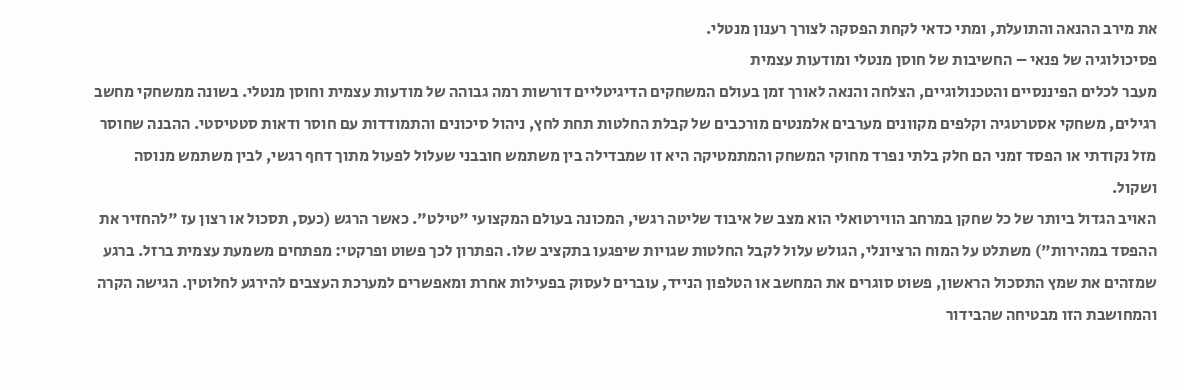את מירב ההנאה והתועלת, ומתי כדאי לקחת הפסקה לצורך רענון מנטלי.
פסיכולוגיה של פנאי – החשיבות של חוסן מנטלי ומודעות עצמית
מעבר לכלים הפיננסיים והטכנולוגיים, הצלחה והנאה לאורך זמן בעולם המשחקים הדיגיטליים דורשות רמה גבוהה של מודעות עצמית וחוסן מנטלי. בשונה ממשחקי מחשב רגילים, משחקי אסטרטגיה וקלפים מקוונים מערבים אלמנטים מורכבים של קבלת החלטות תחת לחץ, ניהול סיכונים והתמודדות עם חוסר ודאות סטטיסטי. ההבנה שחוסר מזל נקודתי או הפסד זמני הם חלק בלתי נפרד מחוקי המשחק והמתמטיקה היא זו שמבדילה בין משתמש חובבני שעלול לפעול מתוך דחף רגשי, לבין משתמש מנוסה ושקול.
האויב הגדול ביותר של כל שחקן במרחב הווירטואלי הוא מצב של איבוד שליטה רגשי, המכונה בעולם המקצועי "טילט". כאשר הרגש (כעס, תסכול או רצון עז "להחזיר את ההפסד במהירות") משתלט על המוח הרציונלי, הגולש עלול לקבל החלטות שגויות שיפגעו בתקציב שלו. הפתרון לכך פשוט ופרקטי: מפתחים משמעת עצמית ברזל. ברגע שמזהים את שמץ התסכול הראשון, פשוט סוגרים את המחשב או הטלפון הנייד, עוברים לעסוק בפעילות אחרת ומאפשרים למערכת העצבים להירגע לחלוטין. הגישה הקרה והמחושבת הזו מבטיחה שהבידור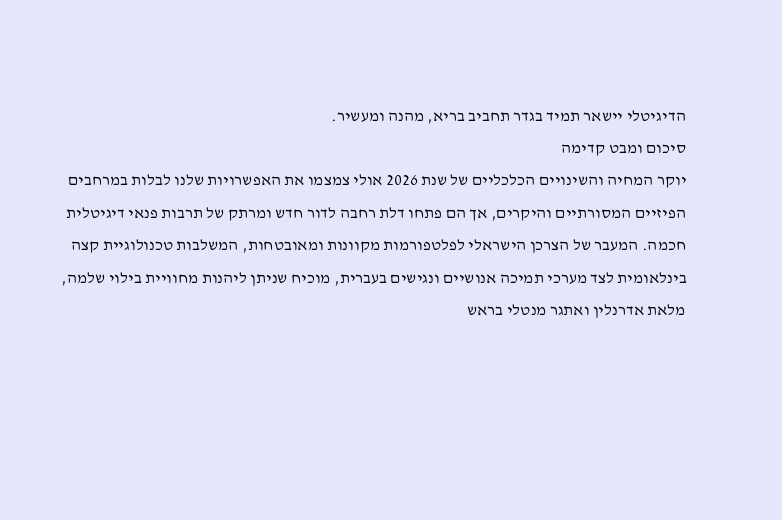הדיגיטלי יישאר תמיד בגדר תחביב בריא, מהנה ומעשיר.
סיכום ומבט קדימה
יוקר המחיה והשינויים הכלכליים של שנת 2026 אולי צמצמו את האפשרויות שלנו לבלות במרחבים הפיזיים המסורתיים והיקרים, אך הם פתחו דלת רחבה לדור חדש ומרתק של תרבות פנאי דיגיטלית חכמה. המעבר של הצרכן הישראלי לפלטפורמות מקוונות ומאובטחות, המשלבות טכנולוגיית קצה בינלאומית לצד מערכי תמיכה אנושיים ונגישים בעברית, מוכיח שניתן ליהנות מחוויית בילוי שלמה, מלאת אדרנלין ואתגר מנטלי בראש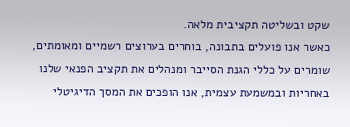שקט ובשליטה תקציבית מלאה.
כאשר אנו פועלים בתבונה, בוחרים בערוצים רשמיים ומאומתים, שומרים על כללי הגנת הסייבר ומנהלים את תקציב הפנאי שלנו באחריות ובמשמעת עצמית, אנו הופכים את המסך הדיגיטלי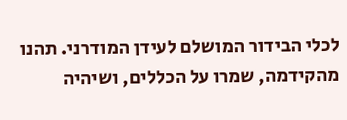לכלי הבידור המושלם לעידן המודרני. תהנו מהקידמה, שמרו על הכללים, ושיהיה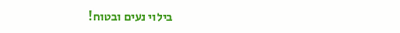בילוי נעים ובטוח!